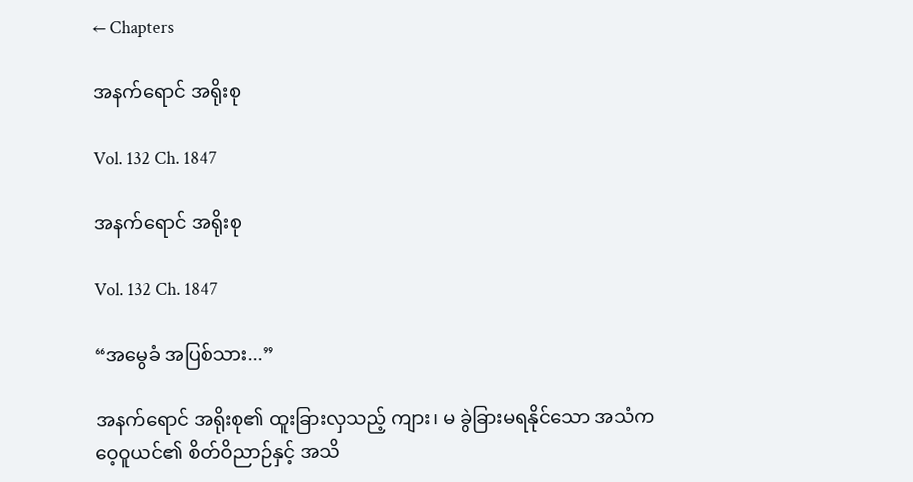← Chapters

အနက်ရောင် အရိုးစု

Vol. 132 Ch. 1847

အနက်ရောင် အရိုးစု

Vol. 132 Ch. 1847

“အမွေခံ အပြစ်သား...”

အနက်ရောင် အရိုးစု၏ ထူးခြားလှသည့် ကျား၊ မ ခွဲခြားမရနိုင်သော အသံက ဝေ့ဝူယင်၏ စိတ်ဝိညာဉ်နှင့် အသိ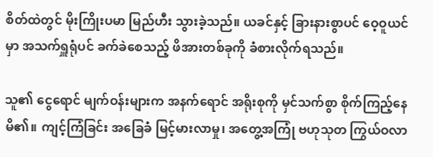စိတ်ထဲတွင် မိုးကြိုးပမာ မြည်ဟီး သွားခဲ့သည်။ ယခင်နှင့် ခြားနားစွာပင် ဝေ့ဝူယင်မှာ အသက်ရှူရုံပင် ခက်ခဲစေသည့် ဖိအားတစ်ခုကို ခံစားလိုက်ရသည်။

သူ၏ ငွေရောင် မျက်ဝန်းများက အနက်ရောင် အရိုးစုကို မှင်သက်စွာ စိုက်ကြည့်နေမိ၏။ ကျင့်ကြံခြင်း အခြေခံ မြင့်မားလာမှု၊ အတွေ့အကြုံ ဗဟုသုတ ကြွယ်ဝလာ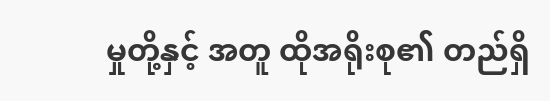မှုတို့နှင့် အတူ ထိုအရိုးစု၏ တည်ရှိ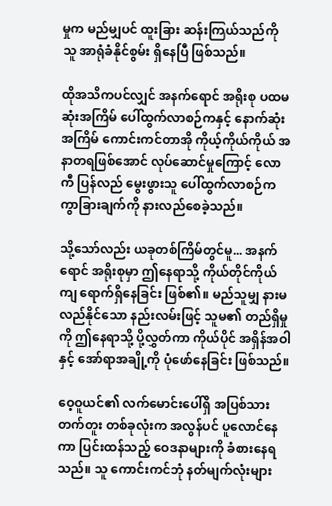မှုက မည်မျှပင် ထူးခြား ဆန်းကြယ်သည်ကို သူ အာရုံခံနိုင်စွမ်း ရှိနေပြီ ဖြစ်သည်။

ထိုအသိကပင်လျှင် အနက်ရောင် အရိုးစု ပထမဆုံးအကြိမ် ပေါ်ထွက်လာစဉ်ကနှင့် နောက်ဆုံးအကြိမ် ကောင်းကင်တာအို ကိုယ့်ကိုယ်ကိုယ် အနာတရဖြစ်အောင် လုပ်ဆောင်မှုကြောင့် လောကီ ပြန်လည် မွေးဖွားသူ ပေါ်ထွက်လာစဉ်က ကွာခြားချက်ကို နားလည်စေခဲ့သည်။

သို့သော်လည်း ယခုတစ်ကြိမ်တွင်မူ... အနက်ရောင် အရိုးစုမှာ ဤနေရာသို့ ကိုယ်တိုင်ကိုယ်ကျ ရောက်ရှိနေခြင်း ဖြစ်၏။ မည်သူမျှ နားမလည်နိုင်သော နည်းလမ်းဖြင့် သူမ၏ တည်ရှိမှုကို ဤနေရာသို့ ပို့လွှတ်ကာ ကိုယ်ပိုင် အရှိန်အဝါနှင့် အော်ရာအချို့ကို ပုံဖော်နေခြင်း ဖြစ်သည်။

ဝေ့ဝူယင်၏ လက်မောင်းပေါ်ရှိ အပြစ်သား တက်တူး တစ်ခုလုံးက အလွန်ပင် ပူလောင်နေကာ ပြင်းထန်သည့် ဝေဒနာများကို ခံစားနေရသည်။ သူ ကောင်းကင်ဘုံ နတ်မျက်လုံးများ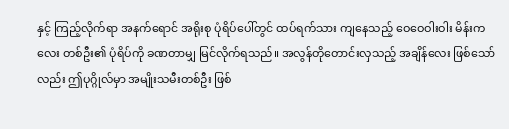နှင့် ကြည့်လိုက်ရာ အနက်ရောင် အရိုးစု ပုံရိပ်ပေါ်တွင် ထပ်ရက်သား ကျနေသည့် ဝေဝေဝါးဝါး မိန်းကလေး တစ်ဦး၏ ပုံရိပ်ကို ခဏတာမျှ မြင်လိုက်ရသည်။ အလွန်တိုတောင်းလှသည့် အချိန်လေး ဖြစ်သော်လည်း ဤပုဂ္ဂိုလ်မှာ အမျိုးသမီးတစ်ဦး ဖြစ်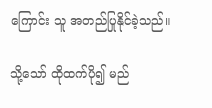ကြောင်း သူ အတည်ပြုနိုင်ခဲ့သည်။

သို့သော် ထိုထက်ပို၍ မည်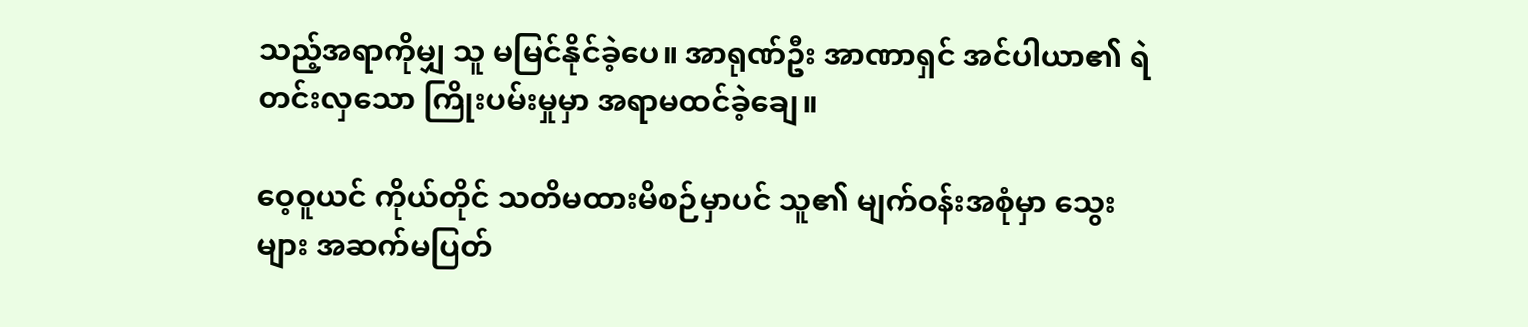သည့်အရာကိုမျှ သူ မမြင်နိုင်ခဲ့ပေ။ အာရုဏ်ဦး အာဏာရှင် အင်ပါယာ၏ ရဲတင်းလှသော ကြိုးပမ်းမှုမှာ အရာမထင်ခဲ့ချေ။

ဝေ့ဝူယင် ကိုယ်တိုင် သတိမထားမိစဉ်မှာပင် သူ၏ မျက်ဝန်းအစုံမှာ သွေးများ အဆက်မပြတ်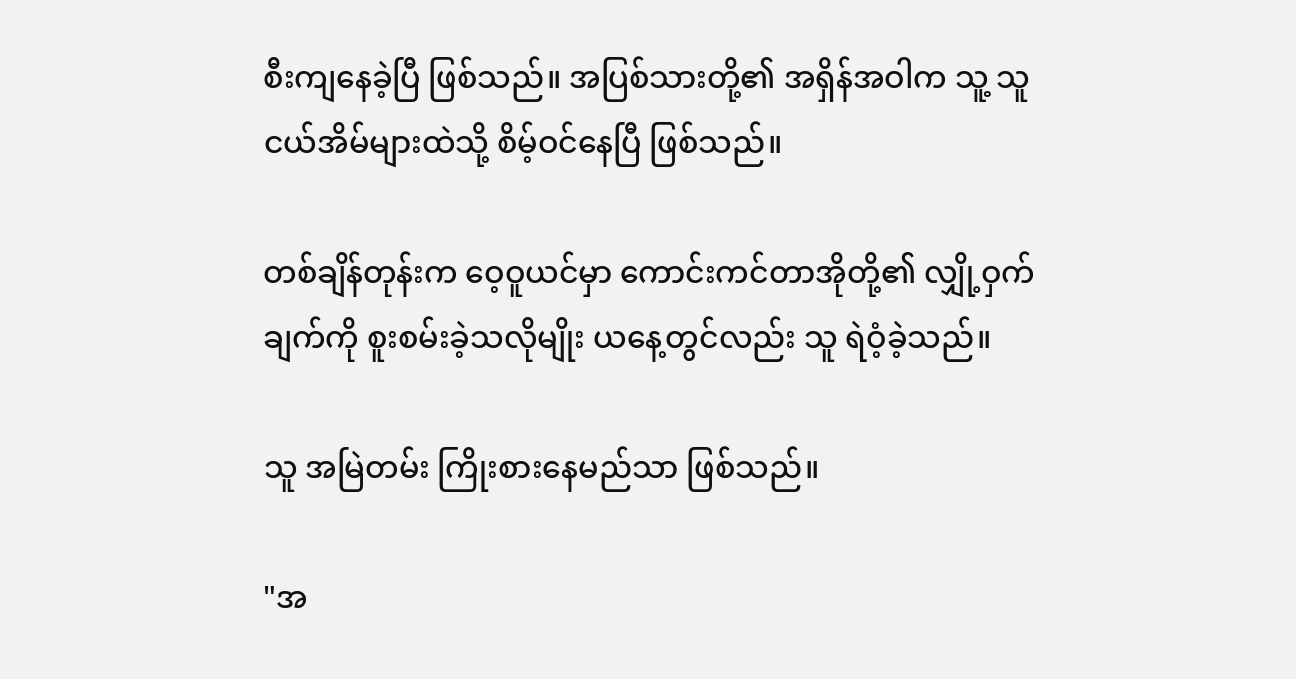စီးကျနေခဲ့ပြီ ဖြစ်သည်။ အပြစ်သားတို့၏ အရှိန်အဝါက သူ့ သူငယ်အိမ်များထဲသို့ စိမ့်ဝင်နေပြီ ဖြစ်သည်။

တစ်ချိန်တုန်းက ဝေ့ဝူယင်မှာ ကောင်းကင်တာအိုတို့၏ လျှို့ဝှက်ချက်ကို စူးစမ်းခဲ့သလိုမျိုး ယနေ့တွင်လည်း သူ ရဲဝံ့ခဲ့သည်။

သူ အမြဲတမ်း ကြိုးစားနေမည်သာ ဖြစ်သည်။

"အ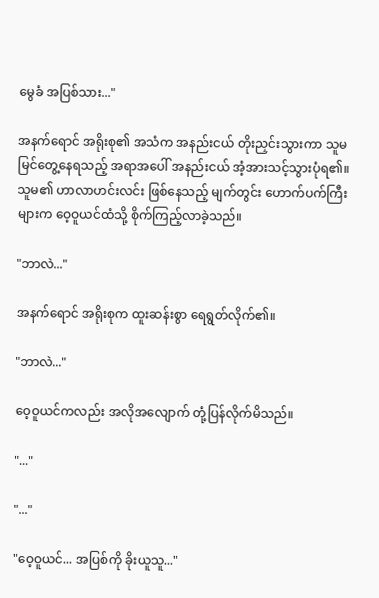မွေခံ အပြစ်သား..."

အနက်ရောင် အရိုးစု၏ အသံက အနည်းငယ် တိုးညှင်းသွားကာ သူမ မြင်တွေ့နေရသည့် အရာအပေါ် အနည်းငယ် အံ့အားသင့်သွားပုံရ၏။ သူမ၏ ဟာလာဟင်းလင်း ဖြစ်နေသည့် မျက်တွင်း ဟောက်ပက်ကြီးများက ဝေ့ဝူယင်ထံသို့ စိုက်ကြည့်လာခဲ့သည်။

"ဘာလဲ..."

အနက်ရောင် အရိုးစုက ထူးဆန်းစွာ ရေရွတ်လိုက်၏။

"ဘာလဲ..."

ဝေ့ဝူယင်ကလည်း အလိုအလျောက် တုံ့ပြန်လိုက်မိသည်။

"..."

"..."

"ဝေ့ဝူယင်... အပြစ်ကို ခိုးယူသူ..."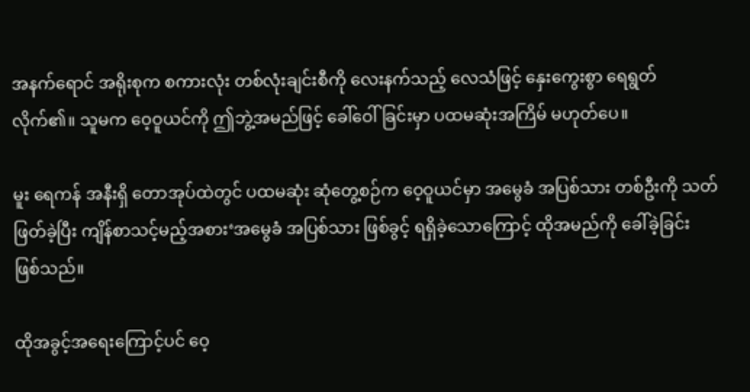အနက်ရောင် အရိုးစုက စကားလုံး တစ်လုံးချင်းစီကို လေးနက်သည့် လေသံဖြင့် နှေးကွေးစွာ ရေရွတ်လိုက်၏။ သူမက ဝေ့ဝူယင်ကို ဤဘွဲ့အမည်ဖြင့် ခေါ်ဝေါ်ခြင်းမှာ ပထမဆုံးအကြိမ် မဟုတ်ပေ။

မူး ရေကန် အနီးရှိ တောအုပ်ထဲတွင် ပထမဆုံး ဆုံတွေ့စဉ်က ဝေ့ဝူယင်မှာ အမွေခံ အပြစ်သား တစ်ဦးကို သတ်ဖြတ်ခဲ့ပြီး ကျိန်စာသင့်မည့်အစား‘အမွေခံ အပြစ်သား ဖြစ်ခွင့် ရရှိခဲ့သောကြောင့် ထိုအမည်ကို ခေါ်ခဲ့ခြင်း ဖြစ်သည်။

ထိုအခွင့်အရေးကြောင့်ပင် ဝေ့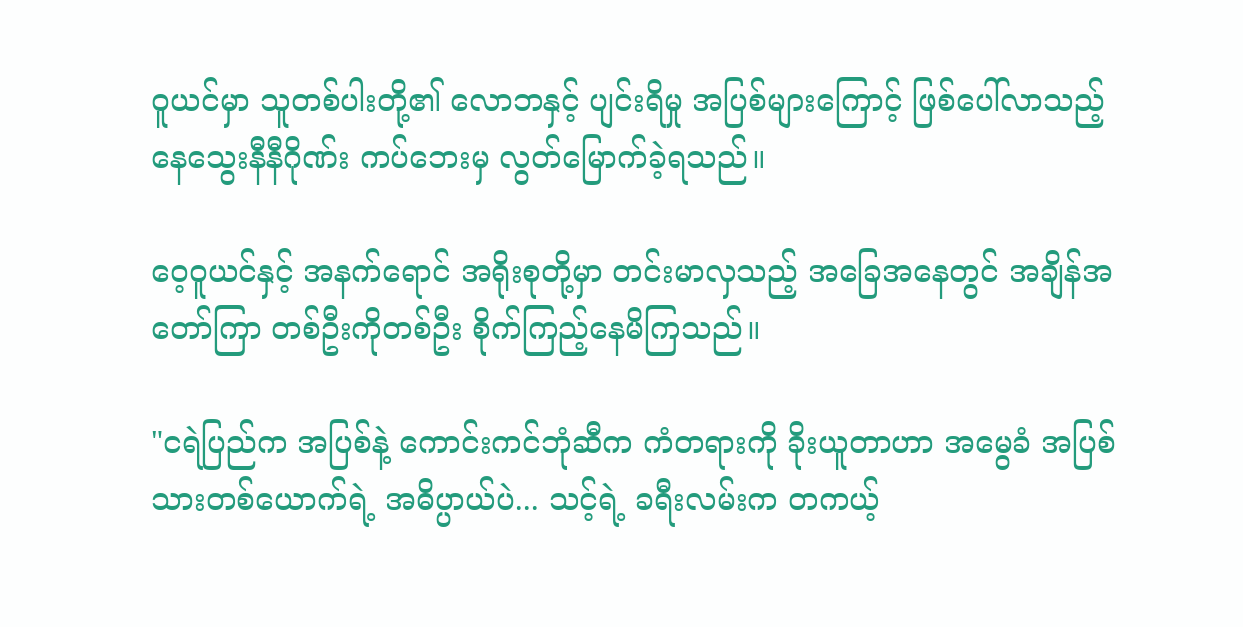ဝူယင်မှာ သူတစ်ပါးတို့၏ လောဘနှင့် ပျင်းရိမှု အပြစ်များကြောင့် ဖြစ်ပေါ်လာသည့် နေသွေးနီနီဂိုဏ်း ကပ်ဘေးမှ လွတ်မြောက်ခဲ့ရသည်။

ဝေ့ဝူယင်နှင့် အနက်ရောင် အရိုးစုတို့မှာ တင်းမာလှသည့် အခြေအနေတွင် အချိန်အတော်ကြာ တစ်ဦးကိုတစ်ဦး စိုက်ကြည့်နေမိကြသည်။

"ငရဲပြည်က အပြစ်နဲ့ ကောင်းကင်ဘုံဆီက ကံတရားကို ခိုးယူတာဟာ အမွေခံ အပြစ်သားတစ်ယောက်ရဲ့ အဓိပ္ပာယ်ပဲ... သင့်ရဲ့ ခရီးလမ်းက တကယ့်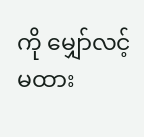ကို မျှော်လင့်မထား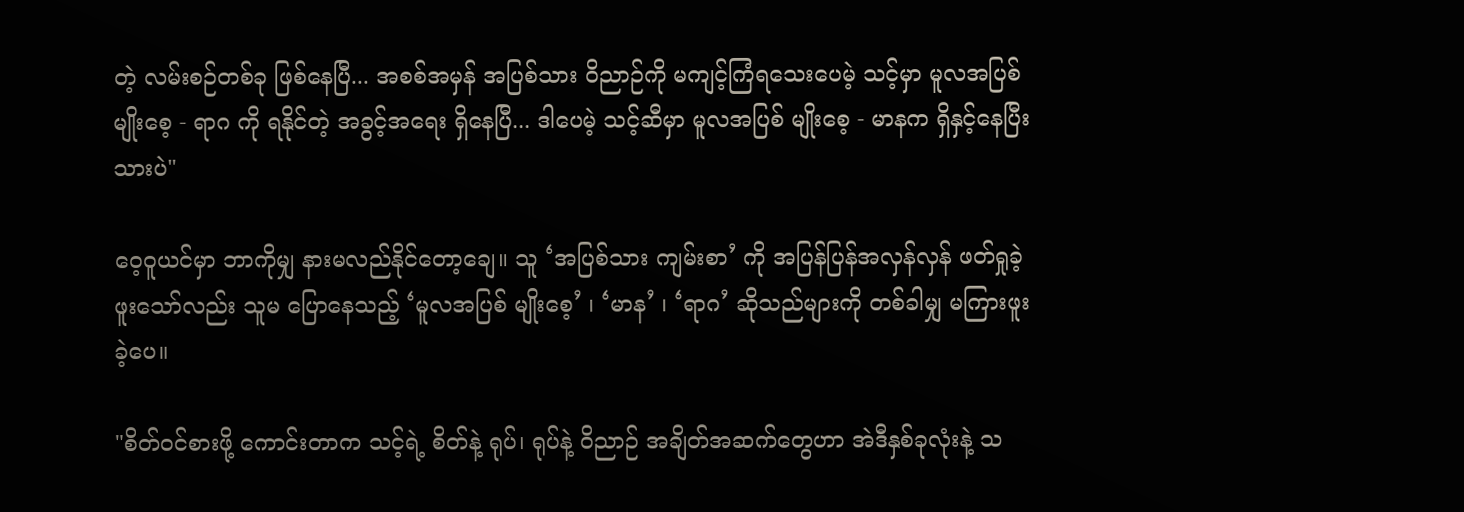တဲ့ လမ်းစဉ်တစ်ခု ဖြစ်နေပြီ... အစစ်အမှန် အပြစ်သား ဝိညာဉ်ကို မကျင့်ကြံရသေးပေမဲ့ သင့်မှာ မူလအပြစ် မျိုးစေ့ - ရာဂ ကို ရနိုင်တဲ့ အခွင့်အရေး ရှိနေပြီ... ဒါပေမဲ့ သင့်ဆီမှာ မူလအပြစ် မျိုးစေ့ - မာနက ရှိနှင့်နေပြီးသားပဲ"

ဝေ့ဝူယင်မှာ ဘာကိုမျှ နားမလည်နိုင်တော့ချေ။ သူ ‘အပြစ်သား ကျမ်းစာ’ ကို အပြန်ပြန်အလှန်လှန် ဖတ်ရှုခဲ့ဖူးသော်လည်း သူမ ပြောနေသည့် ‘မူလအပြစ် မျိုးစေ့’ ၊ ‘မာန’ ၊ ‘ရာဂ’ ဆိုသည်များကို တစ်ခါမျှ မကြားဖူးခဲ့ပေ။

"စိတ်ဝင်စားဖို့ ကောင်းတာက သင့်ရဲ့ စိတ်နဲ့ ရုပ်၊ ရုပ်နဲ့ ဝိညာဉ် အချိတ်အဆက်တွေဟာ အဲဒီနှစ်ခုလုံးနဲ့ သ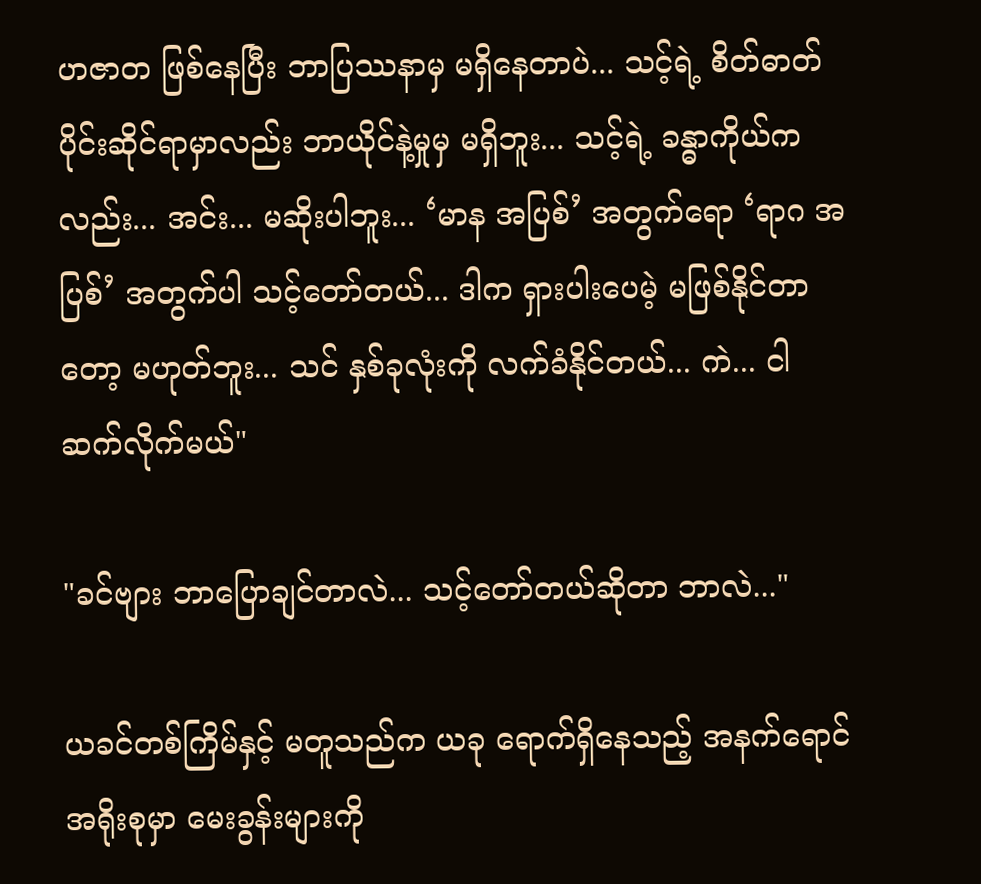ဟဇာတ ဖြစ်နေပြီး ဘာပြဿနာမှ မရှိနေတာပဲ... သင့်ရဲ့ စိတ်ဓာတ်ပိုင်းဆိုင်ရာမှာလည်း ဘာယိုင်နဲ့မှုမှ မရှိဘူး... သင့်ရဲ့ ခန္ဓာကိုယ်ကလည်း... အင်း... မဆိုးပါဘူး... ‘မာန အပြစ်’ အတွက်ရော ‘ရာဂ အပြစ်’ အတွက်ပါ သင့်တော်တယ်... ဒါက ရှားပါးပေမဲ့ မဖြစ်နိုင်တာတော့ မဟုတ်ဘူး... သင် နှစ်ခုလုံးကို လက်ခံနိုင်တယ်... ကဲ... ငါ ဆက်လိုက်မယ်"

"ခင်ဗျား ဘာပြောချင်တာလဲ... သင့်တော်တယ်ဆိုတာ ဘာလဲ..."

ယခင်တစ်ကြိမ်နှင့် မတူသည်က ယခု ရောက်ရှိနေသည့် အနက်ရောင် အရိုးစုမှာ မေးခွန်းများကို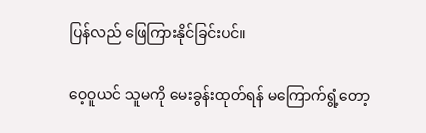ပြန်လည် ဖြေကြားနိုင်ခြင်းပင်။

ဝေ့ဝူယင် သူမကို မေးခွန်းထုတ်ရန် မကြောက်ရွံ့တော့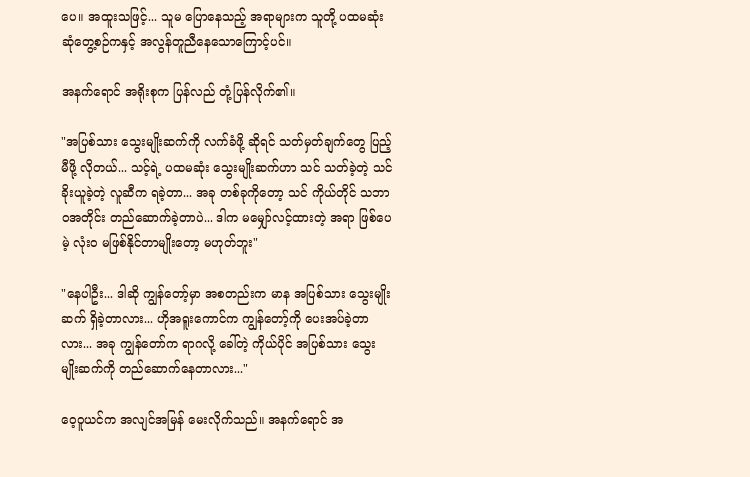ပေ။ အထူးသဖြင့်... သူမ ပြောနေသည့် အရာများက သူတို့ ပထမဆုံး ဆုံတွေ့စဉ်ကနှင့် အလွန်တူညီနေသောကြောင့်ပင်။

အနက်ရောင် အရိုးစုက ပြန်လည် တုံ့ပြန်လိုက်၏။

"အပြစ်သား သွေးမျိုးဆက်ကို လက်ခံဖို့ ဆိုရင် သတ်မှတ်ချက်တွေ ပြည့်မီဖို့ လိုတယ်... သင့်ရဲ့ ပထမဆုံး သွေးမျိုးဆက်ဟာ သင် သတ်ခဲ့တဲ့ သင် ခိုးယူခဲ့တဲ့ လူဆီက ရခဲ့တာ... အခု တစ်ခုကိုတော့ သင် ကိုယ်တိုင် သဘာဝအတိုင်း တည်ဆောက်ခဲ့တာပဲ... ဒါက မမျှော်လင့်ထားတဲ့ အရာ ဖြစ်ပေမဲ့ လုံးဝ မဖြစ်နိုင်တာမျိုးတော့ မဟုတ်ဘူး"

"နေပါဦး... ဒါဆို ကျွန်တော့်မှာ အစတည်းက မာန အပြစ်သား သွေးမျိုးဆက် ရှိခဲ့တာလား... ဟိုအရူးကောင်က ကျွန်တော့်ကို ပေးအပ်ခဲ့တာလား... အခု ကျွန်တော်က ရာဂလို့ ခေါ်တဲ့ ကိုယ်ပိုင် အပြစ်သား သွေးမျိုးဆက်ကို တည်ဆောက်နေတာလား..."

ဝေ့ဝူယင်က အလျင်အမြန် မေးလိုက်သည်။ အနက်ရောင် အ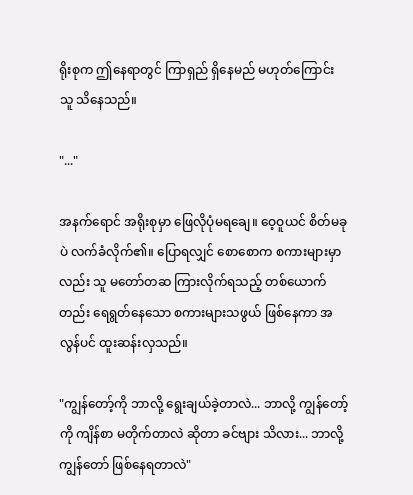ရိုးစုက ဤနေရာတွင် ကြာရှည် ရှိနေမည် မဟုတ်ကြောင်း သူ သိနေသည်။

"..."

အနက်ရောင် အရိုးစုမှာ ဖြေလိုပုံမရချေ။ ဝေ့ဝူယင် စိတ်မခုပဲ လက်ခံလိုက်၏။ ပြောရလျှင် စောစောက စကားများမှာလည်း သူ မတော်တဆ ကြားလိုက်ရသည့် တစ်ယောက်တည်း ရေရွတ်နေသော စကားများသဖွယ် ဖြစ်နေကာ အလွန်ပင် ထူးဆန်းလှသည်။

"ကျွန်တော့်ကို ဘာလို့ ရွေးချယ်ခဲ့တာလဲ... ဘာလို့ ကျွန်တော့်ကို ကျိန်စာ မတိုက်တာလဲ ဆိုတာ ခင်ဗျား သိလား... ဘာလို့ ကျွန်တော် ဖြစ်နေရတာလဲ"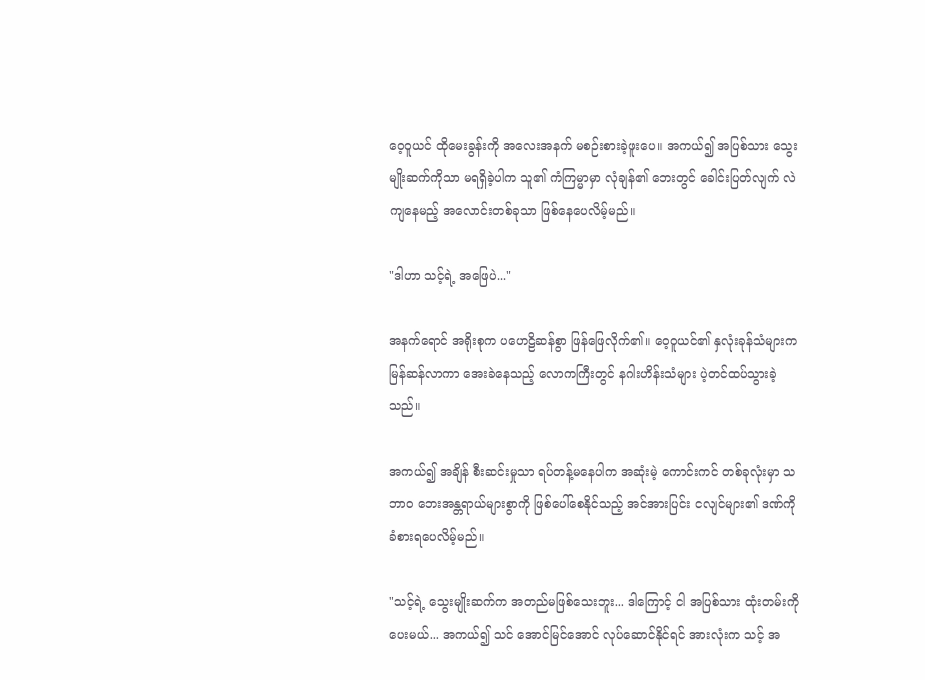ဝေ့ဝူယင် ထိုမေးခွန်းကို အလေးအနက် မစဉ်းစားခဲ့ဖူးပေ။ အကယ်၍ အပြစ်သား သွေးမျိုးဆက်ကိုသာ မရရှိခဲ့ပါက သူ၏ ကံကြမ္မာမှာ လုံချန်၏ ဘေးတွင် ခေါင်းပြတ်လျက် လဲကျနေမည့် အလောင်းတစ်ခုသာ ဖြစ်နေပေလိမ့်မည်။

"ဒါဟာ သင့်ရဲ့ အဖြေပဲ..."

အနက်ရောင် အရိုးစုက ပဟေဠိဆန်စွာ ဖြန်ဖြေလိုက်၏။ ဝေ့ဝူယင်၏ နှလုံးခုန်သံများက မြန်ဆန်လာကာ အေးခဲနေသည့် လောကကြီးတွင် နဂါးဟိန်းသံများ ပဲ့တင်ထပ်သွားခဲ့သည်။

အကယ်၍ အချိန် စီးဆင်းမှုသာ ရပ်တန့်မနေပါက အဆုံးမဲ့ ကောင်းကင် တစ်ခုလုံးမှာ သဘာဝ ဘေးအန္တရာယ်များစွာကို ဖြစ်ပေါ်စေနိုင်သည့် အင်အားပြင်း ငလျင်များ၏ ဒဏ်ကို ခံစားရပေလိမ့်မည်။

"သင့်ရဲ့ သွေးမျိုးဆက်က အတည်မဖြစ်သေးဘူး... ဒါကြောင့် ငါ အပြစ်သား ထုံးတမ်းကို ပေးမယ်... အကယ်၍ သင် အောင်မြင်အောင် လုပ်ဆောင်နိုင်ရင် အားလုံးက သင့် အ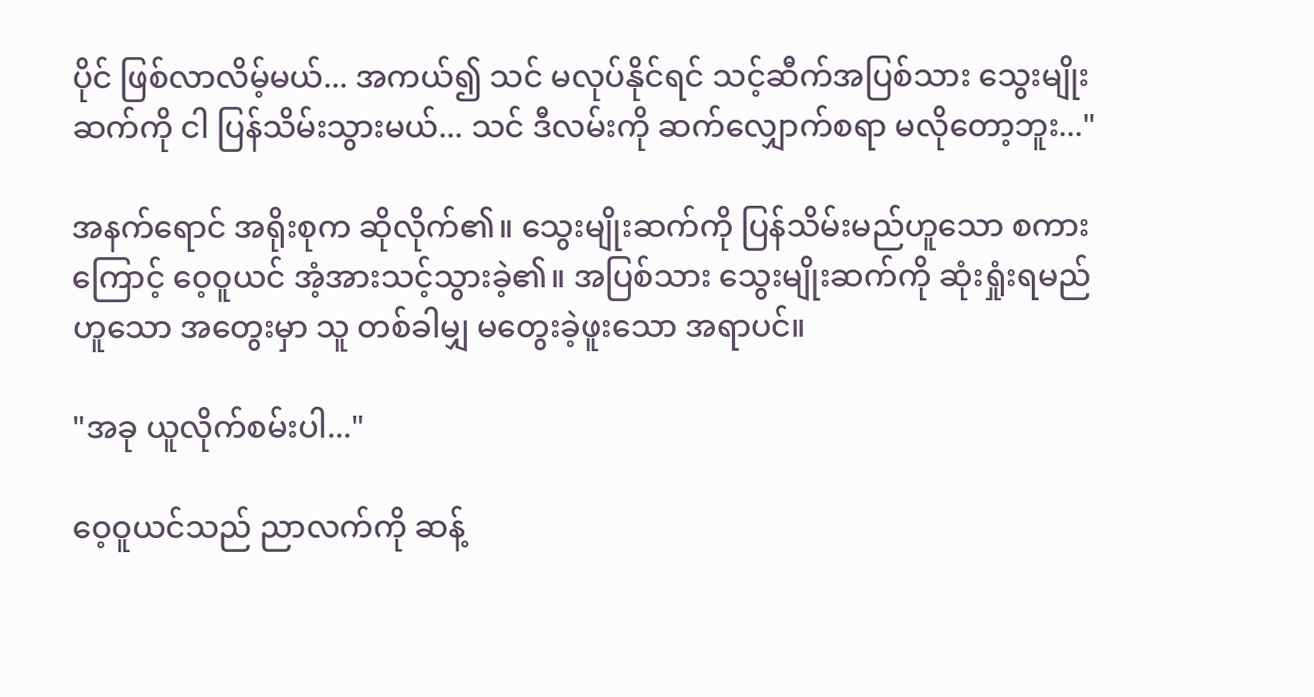ပိုင် ဖြစ်လာလိမ့်မယ်... အကယ်၍ သင် မလုပ်နိုင်ရင် သင့်ဆီက်အပြစ်သား သွေးမျိုးဆက်ကို ငါ ပြန်သိမ်းသွားမယ်... သင် ဒီလမ်းကို ဆက်လျှောက်စရာ မလိုတော့ဘူး..."

အနက်ရောင် အရိုးစုက ဆိုလိုက်၏။ သွေးမျိုးဆက်ကို ပြန်သိမ်းမည်ဟူသော စကားကြောင့် ဝေ့ဝူယင် အံ့အားသင့်သွားခဲ့၏။ အပြစ်သား သွေးမျိုးဆက်ကို ဆုံးရှုံးရမည်ဟူသော အတွေးမှာ သူ တစ်ခါမျှ မတွေးခဲ့ဖူးသော အရာပင်။

"အခု ယူလိုက်စမ်းပါ..."

ဝေ့ဝူယင်သည် ညာလက်ကို ဆန့်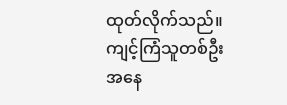ထုတ်လိုက်သည်။ ကျင့်ကြံသူတစ်ဦး အနေ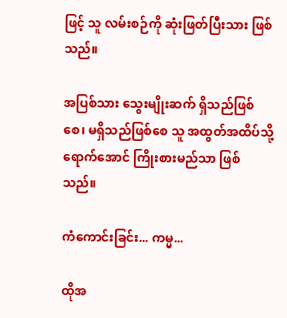ဖြင့် သူ လမ်းစဉ်ကို ဆုံးဖြတ်ပြီးသား ဖြစ်သည်။

အပြစ်သား သွေးမျိုးဆက် ရှိသည်ဖြစ်စေ၊ မရှိသည်ဖြစ်စေ သူ အထွတ်အထိပ်သို့ ရောက်အောင် ကြိုးစားမည်သာ ဖြစ်သည်။

ကံကောင်းခြင်း... ကမ္မ...

ထိုအ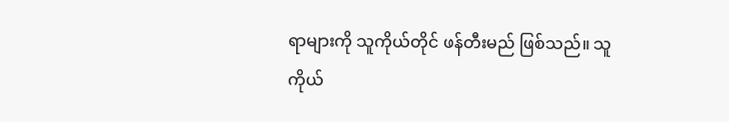ရာများကို သူကိုယ်တိုင် ဖန်တီးမည် ဖြစ်သည်။ သူကိုယ်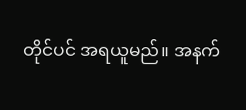တိုင်ပင် အရယူမည်။ အနက်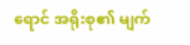ရောင် အရိုးစု၏ မျက်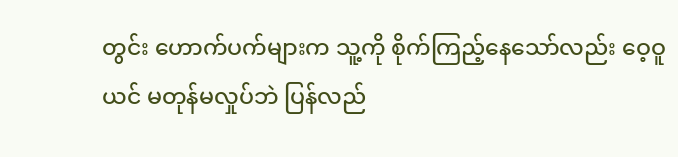တွင်း ဟောက်ပက်များက သူ့ကို စိုက်ကြည့်နေသော်လည်း ဝေ့ဝူယင် မတုန်မလှုပ်ဘဲ ပြန်လည်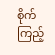စိုက်ကြည့်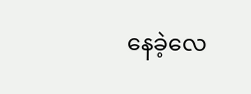နေခဲ့လေ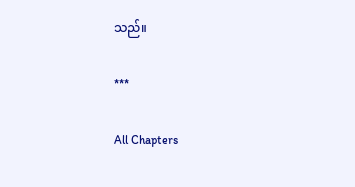သည်။

***

All Chapters